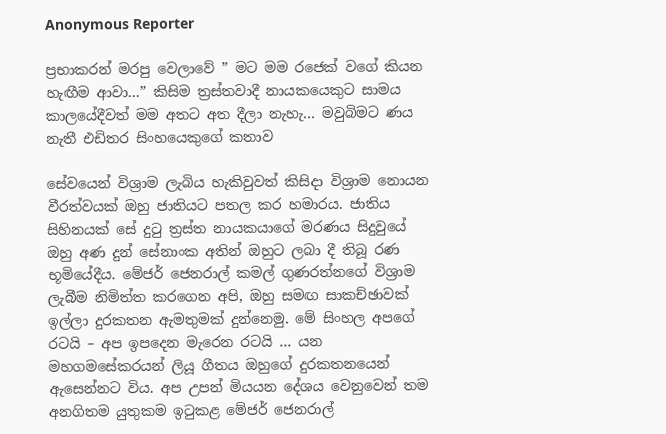Anonymous Reporter

ප්‍රභාකරන් මරපු වෙලාවේ ” මට මම රජෙක්‌ වගේ කියන හැඟීම ආවා…” කිසිම ත්‍රස්‌තවාදී නායකයෙකුට සාමය කාලයේදීවත් මම අතට අත දීලා නැහැ… මවුබිමට ණය නැතී එඩිතර සිංහයෙකුගේ කතාව

සේවයෙන් විශ්‍රාම ලැබිය හැකිවුවත් කිසිදා විශ්‍රාම නොයන වීරත්වයක්‌ ඔහු ජාතියට පතල කර හමාරය. ජාතිය සිහිනයක්‌ සේ දුටු ත්‍රස්‌ත නායකයාගේ මරණය සිදුවුයේ ඔහු අණ දුන් සේනාංක අතින් ඔහුට ලබා දී තිබූ රණ භූමියේදීය. මේජර් ජෙනරාල් කමල් ගුණරත්නගේ විශ්‍රාම ලැබීම නිමිත්ත කරගෙන අපි, ඔහු සමඟ සාකච්ඡාවක්‌ ඉල්ලා දුරකතන ඇමතුමක්‌ දුන්නෙමු. මේ සිංහල අපගේ රටයි – අප ඉපදෙන මැරෙන රටයි … යන මහගමසේකරයන් ලියූ ගීතය ඔහුගේ දුරකතනයෙන් ඇසෙන්නට විය. අප උපන් මියයන දේශය වෙනුවෙන් තම අනගිතම යුතුකම ඉටුකළ මේජර් ජෙනරාල්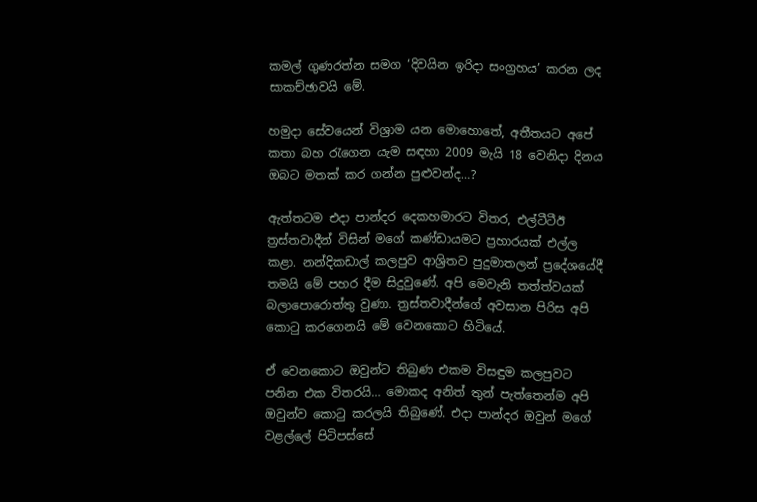කමල් ගුණරත්න සමග ‘දිවයින ඉරිදා සංග්‍රහය’ කරන ලද සාකච්ඡාවයි මේ.

හමුදා සේවයෙන් විශ්‍රාම යන මොහොතේ, අතීතයට අපේ කතා බහ රැගෙන යැම සඳහා 2009 මැයි 18 වෙනිදා දිනය ඔබට මතක්‌ කර ගන්න පුළුවන්ද…?

ඇත්තටම එදා පාන්දර දෙකහමාරට විතර, එල්ටීටීඊ ත්‍රස්‌තවාදීන් විසින් මගේ කණ්‌ඩායමට ප්‍රහාරයක්‌ එල්ල කළා. නන්දිකඩාල් කලපුව ආශ්‍රිතව පුදුමාතලන් ප්‍රදේශයේදී තමයි මේ පහර දීම සිදුවුණේ. අපි මෙවැනි තත්ත්වයක්‌ බලාපොරොත්තු වුණා. ත්‍රස්‌තවාදීන්ගේ අවසාන පිරිස අපි කොටු කරගෙනයි මේ වෙනකොට හිටියේ.

ඒ වෙනකොට ඔවුන්ට තිබුණ එකම විසඳුම කලපුවට පනින එක විතරයි… මොකද අනිත් තුන් පැත්තෙන්ම අපි ඔවුන්ව කොටු කරලයි තිබුණේ. එදා පාන්දර ඔවුන් මගේ වළල්ලේ පිටිපස්‌සේ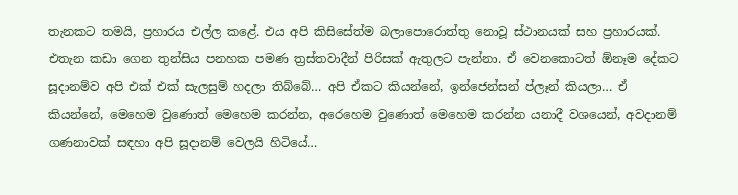තැනකට තමයි, ප්‍රහාරය එල්ල කළේ. එය අපි කිසිසේත්ම බලාපොරොත්තු නොවූ ස්‌ථානයක්‌ සහ ප්‍රහාරයක්‌. එතැන කඩා ගෙන තුන්සිය පනහක පමණ ත්‍රස්‌තවාදීන් පිරිසක්‌ ඇතුලට පැන්නා. ඒ වෙනකොටත් ඕනෑම දේකට සූදානම්ව අපි එක්‌ එක්‌ සැලසුම් හදලා තිබ්බේ… අපි ඒකට කියන්නේ, ඉන්ජෙන්සන් ප්ලෑන් කියලා… ඒ කියන්නේ, මෙහෙම වුණොත් මෙහෙම කරන්න, අරෙහෙම වුණොත් මෙහෙම කරන්න යනාදී වශයෙන්, අවදානම් ගණනාවක්‌ සඳහා අපි සූදානම් වෙලයි හිටියේ…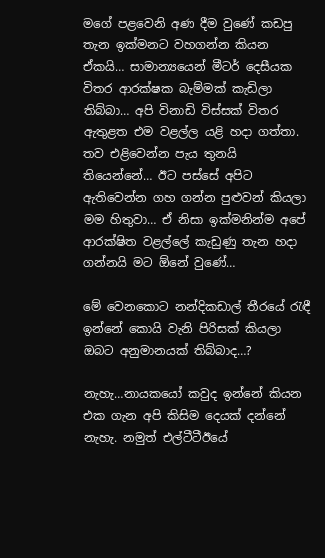මගේ පළවෙනි අණ දීම වුණේ කඩපු තැන ඉක්‌මනට වහගන්න කියන ඒකයි… සාමාන්‍යයෙන් මීටර් දෙසීයක විතර ආරක්‌ෂක බැම්මක්‌ කැඩිලා තිබ්බා… අපි විනාඩි විස්‌සක්‌ විතර ඇතුළත එම වළල්ල යළි හදා ගත්තා. තව එළිවෙන්න පැය තුනයි තියෙන්නේ… ඊට පස්‌සේ අපිට ඇතිවෙන්න ගහ ගන්න පුළුවන් කියලා මම හිතුවා… ඒ නිසා ඉක්‌මනින්ම අපේ ආරක්‌ෂිත වළල්ලේ කැඩුණු තැන හදා ගන්නයි මට ඕනේ වුණේ…

මේ වෙනකොට නන්දිකඩාල් තීරයේ රැඳී ඉන්නේ කොයි වැනි පිරිසක්‌ කියලා ඔබට අනුමානයක්‌ තිබ්බාද…?

නැහැ…නායකයෝ කවුද ඉන්නේ කියන එක ගැන අපි කිසිම දෙයක්‌ දන්නේ නැහැ. නමුත් එල්ටීටීඊයේ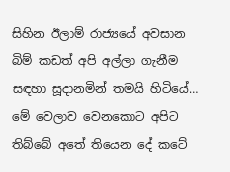සිහින ඊලාම් රාජ්‍යයේ අවසාන බිම් කඩත් අපි අල්ලා ගැනීම සඳහා සූදානමින් තමයි හිටියේ… මේ වෙලාව වෙනකොට අපිට තිබ්බේ අතේ තියෙන දේ කටේ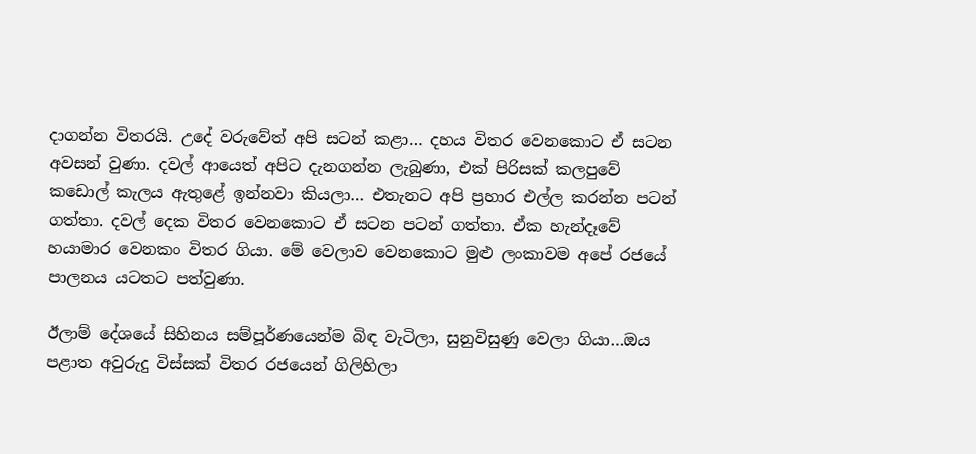දාගන්න විතරයි. උදේ වරුවේත් අපි සටන් කළා… දහය විතර වෙනකොට ඒ සටන අවසන් වුණා. දවල් ආයෙත් අපිට දැනගන්න ලැබුණා, එක්‌ පිරිසක්‌ කලපුවේ කඩොල් කැලය ඇතුළේ ඉන්නවා කියලා… එතැනට අපි ප්‍රහාර එල්ල කරන්න පටන් ගත්තා. දවල් දෙක විතර වෙනකොට ඒ සටන පටන් ගත්තා. ඒක හැන්දෑවේ හයාමාර වෙනකං විතර ගියා. මේ වෙලාව වෙනකොට මුළු ලංකාවම අපේ රජයේ පාලනය යටතට පත්වුණා.

ඊලාම් දේශයේ සිහිනය සම්පූර්ණයෙන්ම බිඳ වැටිලා, සුනුවිසුණු වෙලා ගියා…ඔය පළාත අවුරුදු විස්‌සක්‌ විතර රජයෙන් ගිලිහිලා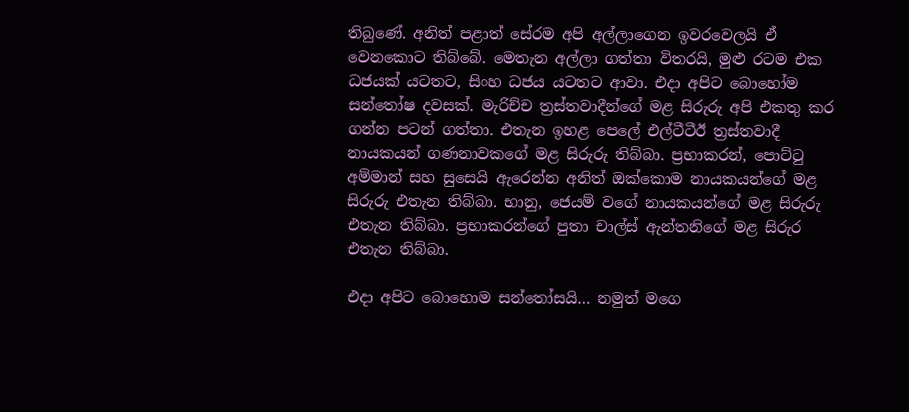තිබුණේ. අනිත් පළාත් සේරම අපි අල්ලාගෙන ඉවරවෙලයි ඒ වෙනකොට තිබ්බේ. මෙතැන අල්ලා ගත්තා විතරයි, මුළු රටම එක ධජයක්‌ යටතට, සිංහ ධජය යටතට ආවා. එදා අපිට බොහෝම සන්තෝෂ දවසක්‌. මැරිච්ච ත්‍රස්‌තවාදීන්ගේ මළ සිරුරු අපි එකතු කර ගන්න පටන් ගත්තා. එතැන ඉහළ පෙලේ එල්ටීටීඊ ත්‍රස්‌තවාදී නායකයන් ගණනාවකගේ මළ සිරුරු තිබ්බා. ප්‍රභාකරන්, පොට්‌ටු අම්මාන් සහ සුසෙයි ඇරෙන්න අනිත් ඔක්‌කොම නායකයන්ගේ මළ සිරුරු එතැන තිබ්බා. භානු, ජෙයම් වගේ නායකයන්ගේ මළ සිරුරු එතැන තිබ්බා. ප්‍රභාකරන්ගේ පුතා චාල්ස්‌ ඇන්තනිගේ මළ සිරුර එතැන තිබ්බා.

එදා අපිට බොහොම සන්තෝසයි… නමුත් මගෙ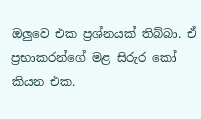ඔලුවෙ එක ප්‍රශ්නයක්‌ තිබ්බා. ඒ ප්‍රභාකරන්ගේ මළ සිරුර කෝ කියන එක.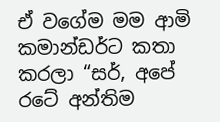ඒ වගේම මම ආමි කමාන්ඩර්ට කතා කරලා “සර්, අපේ රටේ අන්තිම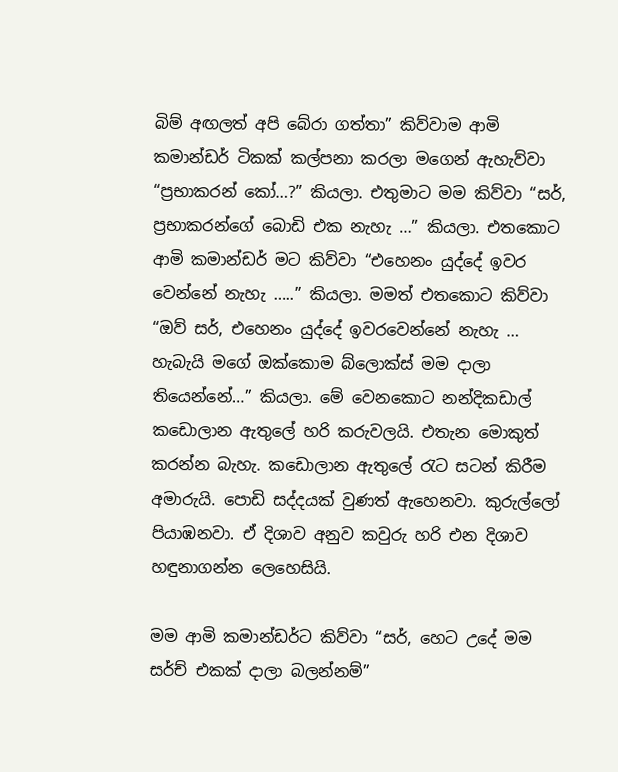බිම් අඟලත් අපි බේරා ගත්තා” කිව්වාම ආමි කමාන්ඩර් ටිකක්‌ කල්පනා කරලා මගෙන් ඇහැව්වා “ප්‍රභාකරන් කෝ…?” කියලා. එතුමාට මම කිව්වා “සර්, ප්‍රභාකරන්ගේ බොඩි එක නැහැ …” කියලා. එතකොට ආමි කමාන්ඩර් මට කිව්වා “එහෙනං යුද්දේ ඉවර වෙන්නේ නැහැ …..” කියලා. මමත් එතකොට කිව්වා “ඔව් සර්, එහෙනං යුද්දේ ඉවරවෙන්නේ නැහැ … හැබැයි මගේ ඔක්‌කොම බ්ලොක්‌ස්‌ මම දාලා තියෙන්නේ…” කියලා. මේ වෙනකොට නන්දිකඩාල් කඩොලාන ඇතුලේ හරි කරුවලයි. එතැන මොකුත් කරන්න බැහැ. කඩොලාන ඇතුලේ රැට සටන් කිරීම අමාරුයි. පොඩි සද්දයක්‌ වුණත් ඇහෙනවා. කුරුල්ලෝ පියාඹනවා. ඒ දිශාව අනුව කවුරු හරි එන දිශාව හඳුනාගන්න ලෙහෙසියි.

මම ආමි කමාන්ඩර්ට කිව්වා “සර්, හෙට උදේ මම සර්ච් එකක්‌ දාලා බලන්නම්”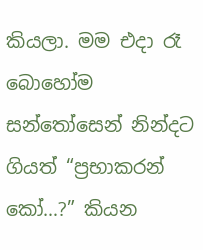කියලා. මම එදා රෑ බොහෝම සන්තෝසෙන් නින්දට ගියත් “ප්‍රභාකරන් කෝ…?” කියන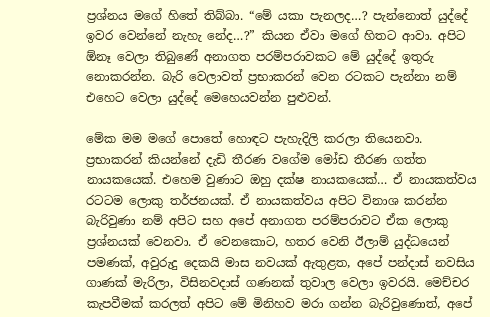ප්‍රශ්නය මගේ හිතේ තිබ්බා. “මේ යකා පැනලද…? පැන්නොත් යුද්දේ ඉවර වෙන්නේ නැහැ නේද…?” කියන ඒවා මගේ හිතට ආවා. අපිට ඕනෑ වෙලා තිබුණේ අනාගත පරම්පරාවකට මේ යුද්දේ ඉතුරු නොකරන්න. බැරි වෙලාවත් ප්‍රභාකරන් වෙන රටකට පැන්නා නම් එහෙට වෙලා යුද්දේ මෙහෙයවන්න පුළුවන්.

මේක මම මගේ පොතේ හොඳට පැහැදිලි කරලා තියෙනවා. ප්‍රභාකරන් කියන්නේ දැඩි තීරණ වගේම මෝඩ තීරණ ගත්ත නායකයෙක්‌. එහෙම වුණාට ඔහු දක්‌ෂ නායකයෙක්‌… ඒ නායකත්වය රටටම ලොකු තර්ජනයක්‌. ඒ නායකත්වය අපිට විනාශ කරන්න බැරිවුණා නම් අපිට සහ අපේ අනාගත පරම්පරාවට ඒක ලොකු ප්‍රශ්නයක්‌ වෙනවා. ඒ වෙනකොට, හතර වෙනි ඊලාම් යුද්ධයෙන් පමණක්‌, අවුරුදු දෙකයි මාස නවයක්‌ ඇතුළත, අපේ පන්දාස්‌ නවසිය ගාණක්‌ මැරිලා, විසිනවදාස්‌ ගණනක්‌ තුවාල වෙලා ඉවරයි. මෙච්චර කැපවීමක්‌ කරලත් අපිට මේ මිනිහව මරා ගන්න බැරිවුණොත්, අපේ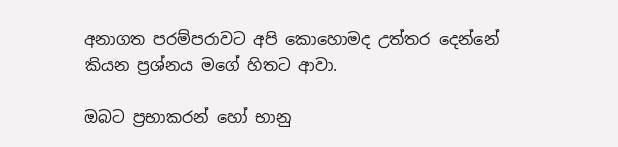අනාගත පරම්පරාවට අපි කොහොමද උත්තර දෙන්නේ කියන ප්‍රශ්නය මගේ හිතට ආවා.

ඔබට ප්‍රභාකරන් හෝ භානු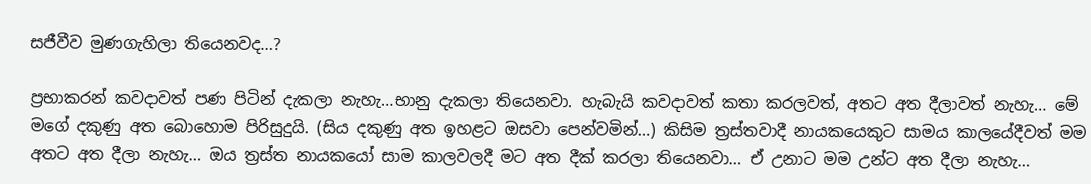සජීවීව මුණගැහිලා තියෙනවද…?

ප්‍රභාකරන් කවදාවත් පණ පිටින් දැකලා නැහැ…භානු දැකලා තියෙනවා. හැබැයි කවදාවත් කතා කරලවත්, අතට අත දීලාවත් නැහැ… මේ මගේ දකුණු අත බොහොම පිරිසුදුයි. (සිය දකුණු අත ඉහළට ඔසවා පෙන්වමින්…) කිසිම ත්‍රස්‌තවාදී නායකයෙකුට සාමය කාලයේදීවත් මම අතට අත දීලා නැහැ… ඔය ත්‍රස්‌ත නායකයෝ සාම කාලවලදී මට අත දීක්‌ කරලා තියෙනවා… ඒ උනාට මම උන්ට අත දීලා නැහැ…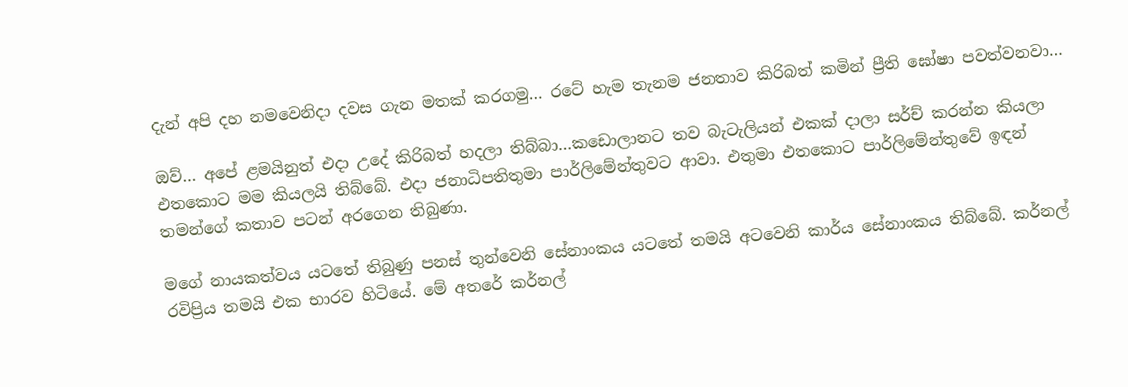දැන් අපි දහ නමවෙනිදා දවස ගැන මතක්‌ කරගමු… රටේ හැම තැනම ජනතාව කිරිබත් කමින් ප්‍රීති ඝෝෂා පවත්වනවා…

ඔව්… අපේ ළමයිනුත් එදා උදේ කිරිබත් හදලා තිබ්බා…කඩොලානට තව බැටැලියන් එකක්‌ දාලා සර්ච් කරන්න කියලා එතකොට මම කියලයි තිබ්බේ. එදා ජනාධිපතිතුමා පාර්ලිමේන්තුවට ආවා. එතුමා එතකොට පාර්ලිමේන්තුවේ ඉඳන් තමන්ගේ කතාව පටන් අරගෙන තිබුණා.

මගේ නායකත්වය යටතේ තිබුණු පනස්‌ තුන්වෙනි සේනාංකය යටතේ තමයි අටවෙනි කාර්ය සේනාංකය තිබ්බේ. කර්නල් රවිප්‍රිය තමයි එක භාරව හිටියේ. මේ අතරේ කර්නල්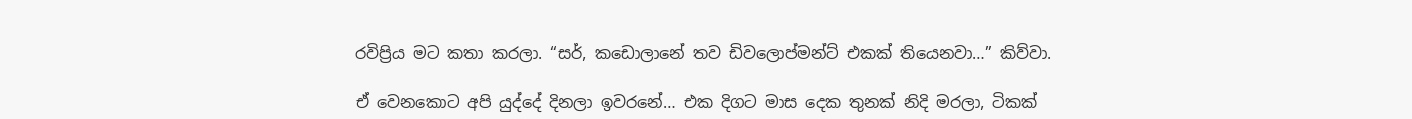රවිප්‍රිය මට කතා කරලා. “සර්, කඩොලානේ තව ඩිවලොප්මන්ට්‌ එකක්‌ තියෙනවා…” කිව්වා.

ඒ වෙනකොට අපි යුද්දේ දිනලා ඉවරනේ… එක දිගට මාස දෙක තුනක්‌ නිදි මරලා, ටිකක්‌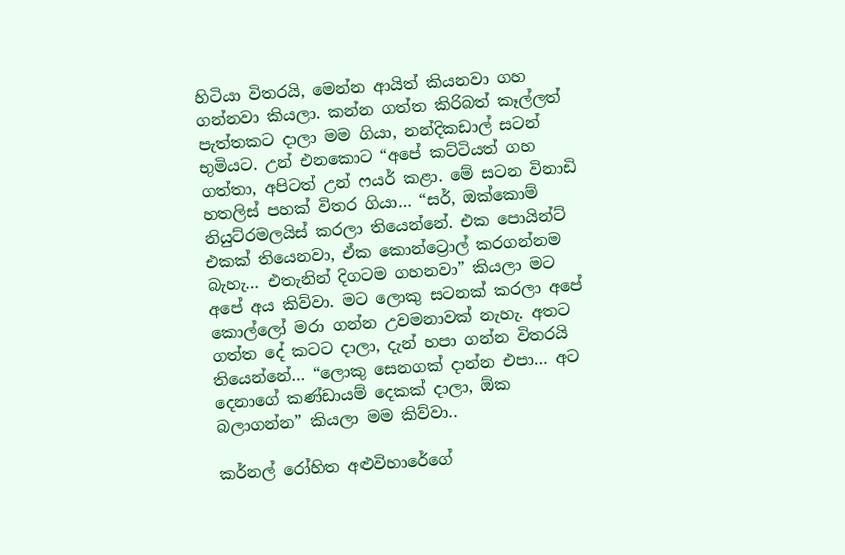හිටියා විතරයි, මෙන්න ආයිත් කියනවා ගහ ගන්නවා කියලා. කන්න ගත්ත කිරිබත් කෑල්ලත් පැත්තකට දාලා මම ගියා, නන්දිකඩාල් සටන් භුමියට. උන් එනකොට “අපේ කට්‌ටියත් ගහ ගත්තා, අපිටත් උන් ෆයර් කළා. මේ සටන විනාඩි හතලිස්‌ පහක්‌ විතර ගියා… “සර්, ඔක්‌කොම් නියුට්‌රමලයිස්‌ කරලා තියෙන්නේ. එක පොයින්ට්‌ එකක්‌ තියෙනවා, ඒක කොන්ට්‍රොල් කරගන්නම බැහැ… එතැනින් දිගටම ගහනවා” කියලා මට අපේ අය කිව්වා. මට ලොකු සටනක්‌ කරලා අපේ කොල්ලෝ මරා ගන්න උවමනාවක්‌ නැහැ. අතට ගත්ත දේ කටට දාලා, දැන් හපා ගන්න විතරයි තියෙන්නේ… “ලොකු සෙනගක්‌ දාන්න එපා… අට දෙනාගේ කණ්‌ඩායම් දෙකක්‌ දාලා, ඕක බලාගන්න” කියලා මම කිව්වා..

කර්නල් රෝහිත අළුවිහාරේගේ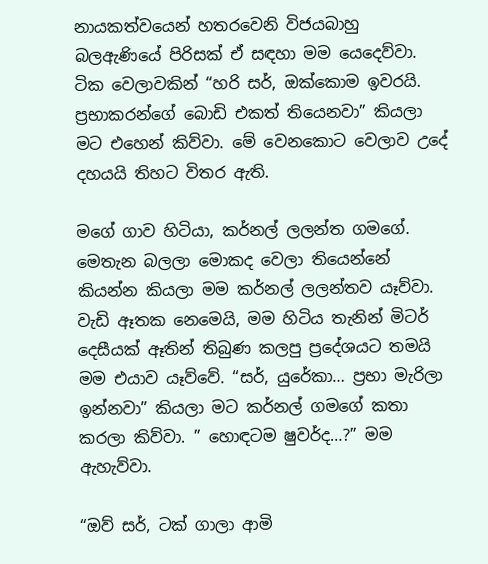නායකත්වයෙන් හතරවෙනි විජයබාහු බලඇණියේ පිරිසක්‌ ඒ සඳහා මම යෙදෙව්වා. ටික වෙලාවකින් “හරි සර්, ඔක්‌කොම ඉවරයි. ප්‍රභාකරන්ගේ බොඩි එකත් තියෙනවා” කියලා මට එහෙන් කිව්වා. මේ වෙනකොට වෙලාව උදේ දහයයි තිහට විතර ඇති.

මගේ ගාව හිටියා, කර්නල් ලලන්ත ගමගේ. මෙතැන බලලා මොකද වෙලා තියෙන්නේ කියන්න කියලා මම කර්නල් ලලන්තව යෑව්වා. වැඩි ඈතක නෙමෙයි, මම හිටිය තැනින් මිටර් දෙසීයක්‌ ඈතින් තිබුණ කලපු ප්‍රදේශයට තමයි මම එයාව යෑව්වේ. “සර්, යුරේකා… ප්‍රභා මැරිලා ඉන්නවා” කියලා මට කර්නල් ගමගේ කතා කරලා කිව්වා. ” හොඳටම ෂුවර්ද…?” මම ඇහැව්වා.

“ඔව් සර්, ටක්‌ ගාලා ආමි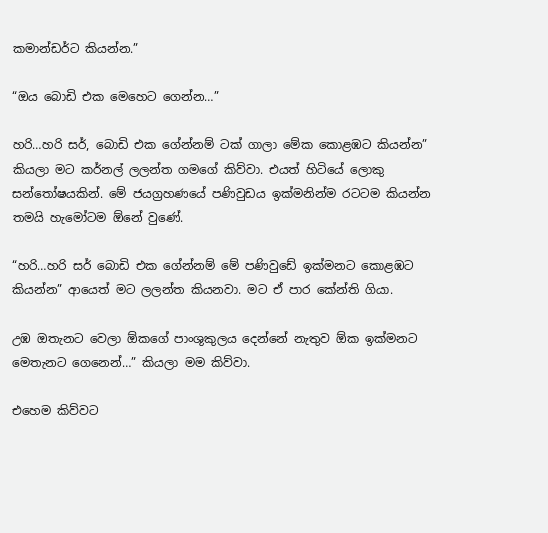කමාන්ඩර්ට කියන්න.”

“ඔය බොඩි එක මෙහෙට ගෙන්න…”

හරි…හරි සර්, බොඩි එක ගේන්නම් ටක්‌ ගාලා මේක කොළඹට කියන්න” කියලා මට කර්නල් ලලන්ත ගමගේ කිව්වා. එයත් හිටියේ ලොකු සන්තෝෂයකින්. මේ ජයග්‍රහණයේ පණිවුඩය ඉක්‌මනින්ම රටටම කියන්න තමයි හැමෝටම ඕනේ වුණේ.

“හරි…හරි සර් බොඩි එක ගේන්නම් මේ පණිවුඩේ ඉක්‌මනට කොළඹට කියන්න” ආයෙත් මට ලලන්ත කියනවා. මට ඒ පාර කේන්ති ගියා.

උඹ ඔතැනට වෙලා ඕකගේ පාංශුකුලය දෙන්නේ නැතුව ඕක ඉක්‌මනට මෙතැනට ගෙනෙන්…” කියලා මම කිව්වා.

එහෙම කිව්වට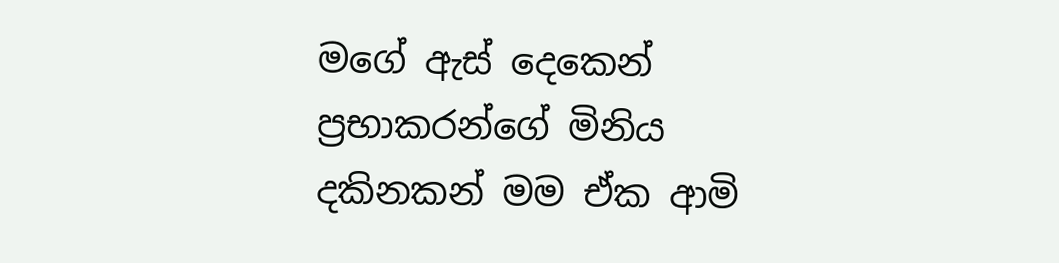මගේ ඇස්‌ දෙකෙන් ප්‍රභාකරන්ගේ මිනිය දකිනකන් මම ඒක ආමි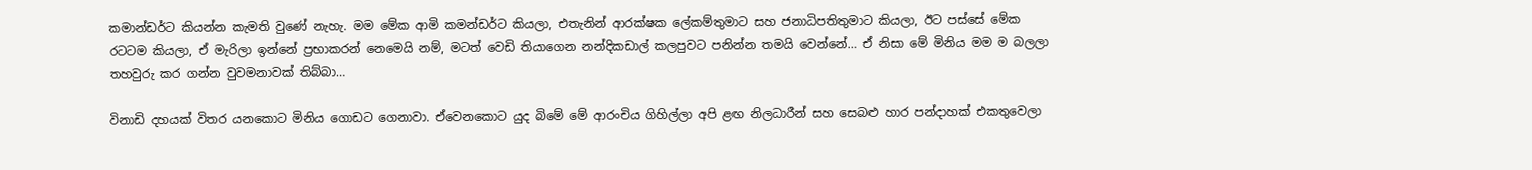කමාන්ඩර්ට කියන්න කැමති වුණේ නැහැ. මම මේක ආමි කමන්ඩර්ට කියලා, එතැනින් ආරක්‌ෂක ලේකම්තුමාට සහ ජනාධිපතිතුමාට කියලා, ඊට පස්‌සේ මේක රටටම කියලා, ඒ මැරිලා ඉන්නේ ප්‍රභාකරන් නෙමෙයි නම්, මටත් වෙඩි තියාගෙන නන්දිකඩාල් කලපුවට පනින්න තමයි වෙන්නේ… ඒ නිසා මේ මිනිය මම ම බලලා තහවුරු කර ගන්න වුවමනාවක්‌ තිබ්බා…

විනාඩි දහයක්‌ විතර යනකොට මිනිය ගොඩට ගෙනාවා. ඒවෙනකොට යුද බිමේ මේ ආරංචිය ගිහිල්ලා අපි ළඟ නිලධාරීන් සහ සෙබළු හාර පන්දාහක්‌ එකතුවෙලා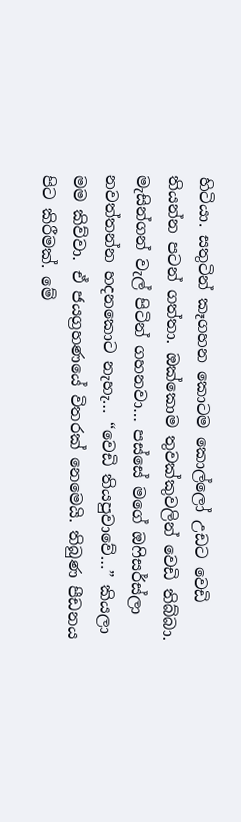හිටියා. සතුටින් කෑගහන කොටම කොල්ලෝ උඩට වෙඩි තියන්න පටන් ගත්තා. ඔක්‌කොම තුවක්‌කුවලින් වෙඩි තිබ්බා. මැසින්ගන් වැල් පිටින් ගහනවා… පස්‌සේ මගේ ඔෆිසර්ස්‌ලා නවත්තන්න හදනකොට නැහැ… “වෙඩි තියපුවාවේ…” කියලා මම කිව්වා. ඒ ජයග්‍රහණයේ විතරක්‌ නෙමෙයි. තිබුණ පීඩනය පිට කිරීමක්‌. මේ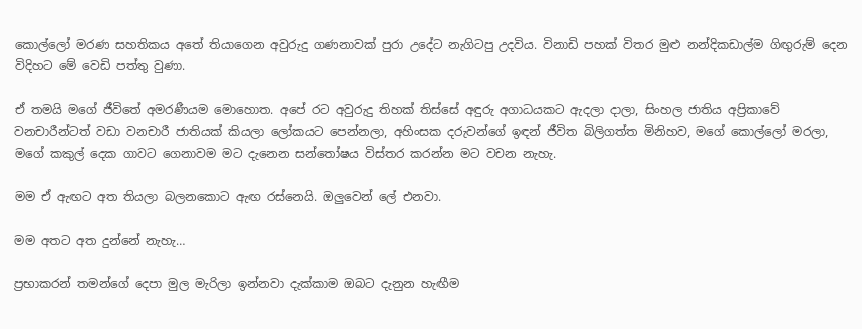කොල්ලෝ මරණ සහතිකය අතේ තියාගෙන අවුරුදු ගණනාවක්‌ පුරා උදේට නැගිටපු උදවිය. විනාඩි පහක්‌ විතර මුළු නන්දිකඩාල්ම ගිඟුරුම් දෙන විදිහට මේ වෙඩි පත්තු වුණා.

ඒ තමයි මගේ ජීවිතේ අමරණීයම මොහොත. අපේ රට අවුරුදු තිහක්‌ තිස්‌සේ අඳුරු අගාධයකට ඇදලා දාලා, සිංහල ජාතිය අප්‍රිකාවේ වනචාරීන්ටත් වඩා වනචාරී ජාතියක්‌ කියලා ලෝකයට පෙන්නලා, අහිංසක දරුවන්ගේ ඉඳන් ජීවිත බිලිගත්ත මිනිහව, මගේ කොල්ලෝ මරලා, මගේ කකුල් දෙක ගාවට ගෙනාවම මට දැනෙන සන්තෝෂය විස්‌තර කරන්න මට වචන නැහැ.

මම ඒ ඇඟට අත තියලා බලනකොට ඇඟ රස්‌නෙයි. ඔලුවෙන් ලේ එනවා.

මම අතට අත දුන්නේ නැහැ…

ප්‍රභාකරන් තමන්ගේ දෙපා මුල මැරිලා ඉන්නවා දැක්‌කාම ඔබට දැනුන හැඟීම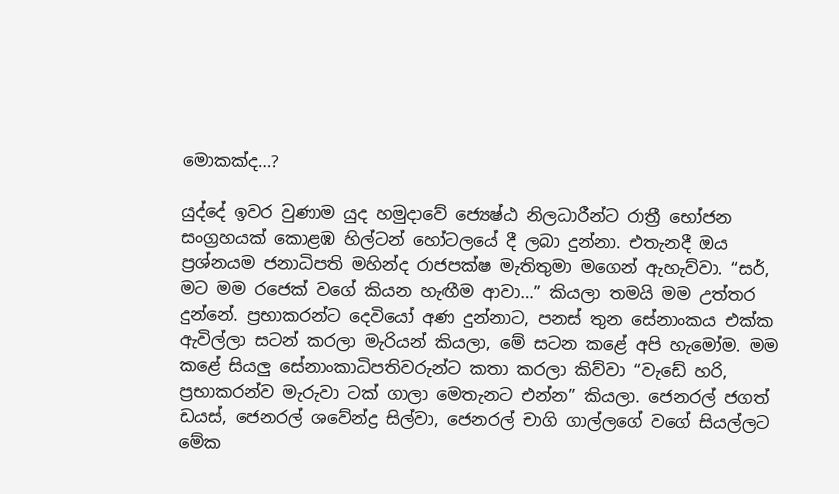මොකක්‌ද…?

යුද්දේ ඉවර වුණාම යුද හමුදාවේ ජ්‍යෙෂ්ඨ නිලධාරීන්ට රාත්‍රී භෝජන සංග්‍රහයක්‌ කොළඹ හිල්ටන් හෝටලයේ දී ලබා දුන්නා. එතැනදී ඔය ප්‍රශ්නයම ජනාධිපති මහින්ද රාජපක්‌ෂ මැතිතුමා මගෙන් ඇහැව්වා. “සර්, මට මම රජෙක්‌ වගේ කියන හැඟීම ආවා…” කියලා තමයි මම උත්තර දුන්නේ. ප්‍රභාකරන්ට දෙවියෝ අණ දුන්නාට, පනස්‌ තුන සේනාංකය එක්‌ක ඇවිල්ලා සටන් කරලා මැරියන් කියලා, මේ සටන කළේ අපි හැමෝම. මම කළේ සියලු සේනාංකාධිපතිවරුන්ට කතා කරලා කිව්වා “වැඩේ හරි, ප්‍රභාකරන්ව මැරුවා ටක්‌ ගාලා මෙතැනට එන්න” කියලා. ජෙනරල් ජගත් ඩයස්‌, ජෙනරල් ශවේන්ද්‍ර සිල්වා, ජෙනරල් චාගි ගාල්ලගේ වගේ සියල්ලට මේක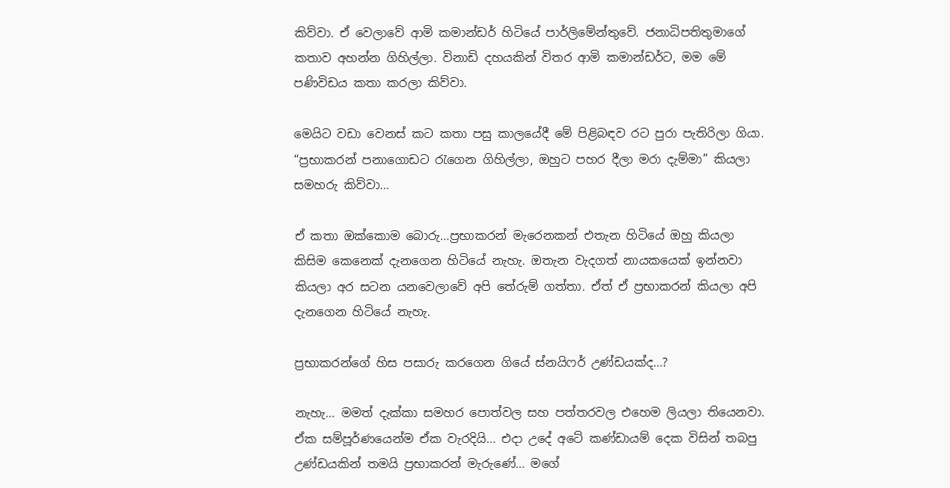කිව්වා. ඒ වෙලාවේ ආමි කමාන්ඩර් හිටියේ පාර්ලිමේන්තුවේ. ජනාධිපතිතුමාගේ කතාව අහන්න ගිහිල්ලා. විනාඩි දහයකින් විතර ආමි කමාන්ඩර්ට, මම මේ පණිවිඩය කතා කරලා කිව්වා.

මෙයිට වඩා වෙනස්‌ කට කතා පසු කාලයේදී මේ පිළිබඳව රට පුරා පැතිරිලා ගියා. “ප්‍රභාකරන් පනාගොඩට රැගෙන ගිහිල්ලා, ඔහුට පහර දීලා මරා දැම්මා” කියලා සමහරු කිව්වා…

ඒ කතා ඔක්‌කොම බොරු…ප්‍රභාකරන් මැරෙනකන් එතැන හිටියේ ඔහු කියලා කිසිම කෙනෙක්‌ දැනගෙන හිටියේ නැහැ. ඔතැන වැදගත් නායකයෙක්‌ ඉන්නවා කියලා අර සටන යනවෙලාවේ අපි තේරුම් ගත්තා. ඒත් ඒ ප්‍රභාකරන් කියලා අපි දැනගෙන හිටියේ නැහැ.

ප්‍රභාකරන්ගේ හිස පසාරු කරගෙන ගියේ ස්‌නයිෆර් උණ්‌ඩයක්‌ද…?

නැහැ… මමත් දැක්‌කා සමහර පොත්වල සහ පත්තරවල එහෙම ලියලා තියෙනවා. ඒක සම්පූර්ණයෙන්ම ඒක වැරදියි… එදා උදේ අටේ කණ්‌ඩායම් දෙක විසින් තබපු උණ්‌ඩයකින් තමයි ප්‍රභාකරන් මැරුණේ… මගේ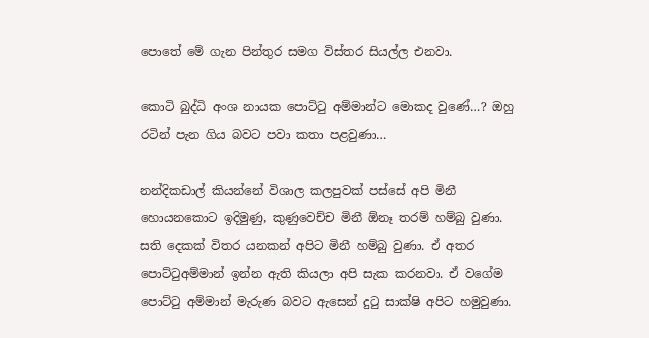පොතේ මේ ගැන පින්තුර සමග විස්‌තර සියල්ල එනවා.

කොටි බුද්ධි අංශ නායක පොට්‌ටු අම්මාන්ට මොකද වුණේ…? ඔහු රටින් පැන ගිය බවට පවා කතා පළවුණා…

නන්දිකඩාල් කියන්නේ විශාල කලපුවක්‌ පස්‌සේ අපි මිනී හොයනකොට ඉදිමුණු, කුණුවෙච්ච මිනී ඕනෑ තරම් හම්බු වුණා. සති දෙකක්‌ විතර යනකන් අපිට මිනී හම්බු වුණා. ඒ අතර පොට්‌ටුඅම්මාන් ඉන්න ඇති කියලා අපි සැක කරනවා. ඒ වගේම පොට්‌ටු අම්මාන් මැරුණ බවට ඇසෙන් දුටු සාක්‌ෂි අපිට හමුවුණා.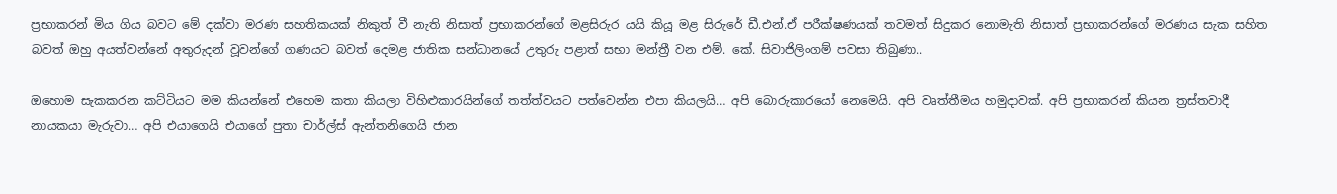ප්‍රභාකරන් මිය ගිය බවට මේ දක්‌වා මරණ සහතිකයක්‌ නිකුත් වී නැති නිසාත් ප්‍රභාකරන්ගේ මළසිරුර යයි කියූ මළ සිරුරේ ඩී.එන්.ඒ පරීක්‌ෂණයක්‌ තවමත් සිදුකර නොමැති නිසාත් ප්‍රභාකරන්ගේ මරණය සැක සහිත බවත් ඔහු අයත්වන්නේ අතුරුදන් වූවන්ගේ ගණයට බවත් දෙමළ ජාතික සන්ධානයේ උතුරු පළාත් සභා මන්ත්‍රී වන එම්. කේ. සිවාජිලිංගම් පවසා තිබුණා..

ඔහොම සැකකරන කට්‌ටියට මම කියන්නේ එහෙම කතා කියලා විහිළුකාරයින්ගේ තත්ත්වයට පත්වෙන්න එපා කියලයි… අපි බොරුකාරයෝ නෙමෙයි. අපි වෘත්තීමය හමුදාවක්‌. අපි ප්‍රභාකරන් කියන ත්‍රස්‌තවාදී නායකයා මැරුවා… අපි එයාගෙයි එයාගේ පුතා චාර්ල්ස්‌ ඇන්තනිගෙයි ජාන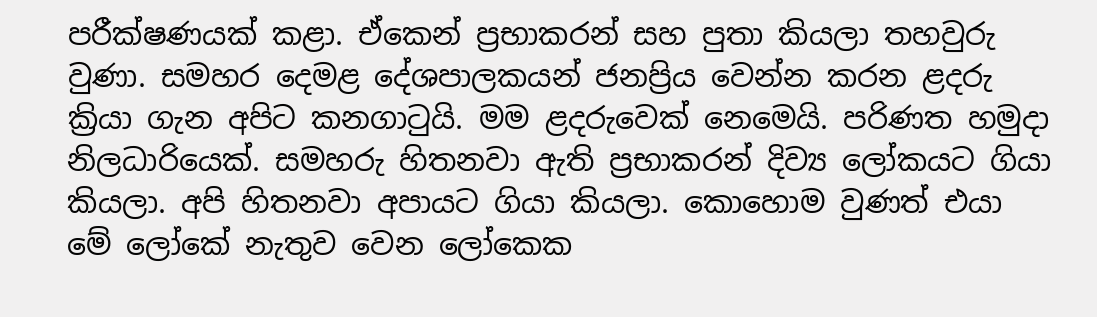පරීක්‌ෂණයක්‌ කළා. ඒකෙන් ප්‍රභාකරන් සහ පුතා කියලා තහවුරු වුණා. සමහර දෙමළ දේශපාලකයන් ජනප්‍රිය වෙන්න කරන ළදරු ක්‍රියා ගැන අපිට කනගාටුයි. මම ළදරුවෙක්‌ නෙමෙයි. පරිණත හමුදා නිලධාරියෙක්‌. සමහරු හිතනවා ඇති ප්‍රභාකරන් දිව්‍ය ලෝකයට ගියා කියලා. අපි හිතනවා අපායට ගියා කියලා. කොහොම වුණත් එයා මේ ලෝකේ නැතුව වෙන ලෝකෙක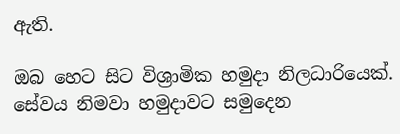ඇති.

ඔබ හෙට සිට විශ්‍රාමික හමුදා නිලධාරියෙක්‌. සේවය නිමවා හමුදාවට සමුදෙන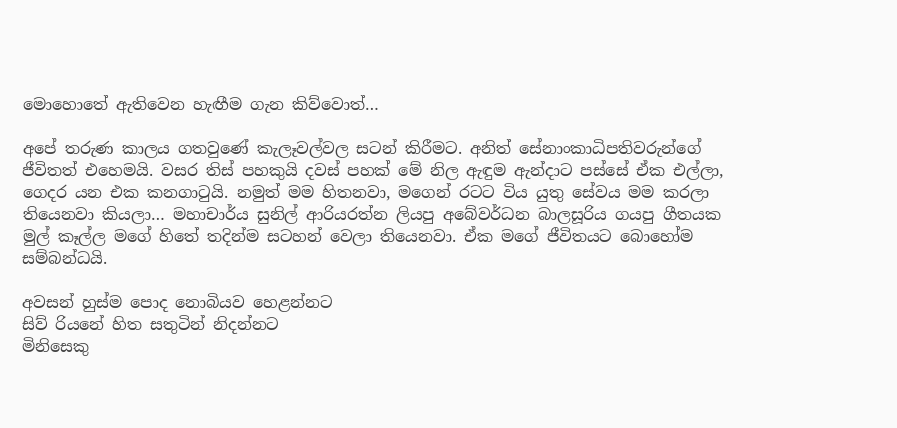මොහොතේ ඇතිවෙන හැඟීම ගැන කිව්වොත්…

අපේ තරුණ කාලය ගතවුණේ කැලෑවල්වල සටන් කිරීමට. අනිත් සේනාංකාධිපතිවරුන්ගේ ජීවිතත් එහෙමයි. වසර තිස්‌ පහකුයි දවස්‌ පහක්‌ මේ නිල ඇඳුම ඇන්දාට පස්‌සේ ඒක එල්ලා, ගෙදර යන එක කනගාටුයි. නමුත් මම හිතනවා, මගෙන් රටට විය යුතු සේවය මම කරලා තියෙනවා කියලා… මහාචාර්ය සුනිල් ආරියරත්න ලියපු අබේවර්ධන බාලසූරිය ගයපු ගීතයක මුල් කෑල්ල මගේ හිතේ තදින්ම සටහන් වෙලා තියෙනවා. ඒක මගේ ජීවිතයට බොහෝම සම්බන්ධයි.

අවසන් හුස්‌ම පොද නොබියව හෙළන්නට
සිව් රියනේ හිත සතුටින් නිදන්නට
මිනිසෙකු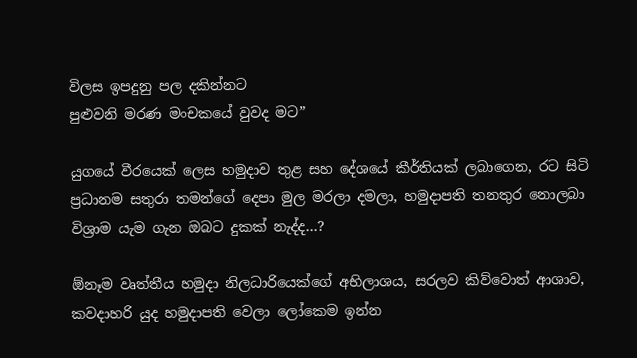විලස ඉපදුනු පල දකින්නට
පුළුවනි මරණ මංචකයේ වුවද මට”

යුගයේ වීරයෙක්‌ ලෙස හමුදාව තුළ සහ දේශයේ කීර්තියක්‌ ලබාගෙන, රට සිටි ප්‍රධානම සතුරා තමන්ගේ දෙපා මුල මරලා දමලා, හමුදාපති තනතුර නොලබා විශ්‍රාම යැම ගැන ඔබට දුකක්‌ නැද්ද…?

ඕනෑම වෘත්තීය හමුදා නිලධාරියෙක්‌ගේ අභිලාශය, සරලව කිව්වොත් ආශාව, කවදාහරි යුද හමුදාපති වෙලා ලෝකෙම ඉන්න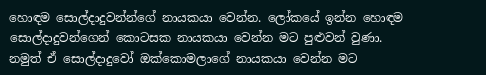හොඳම සොල්දාදුවන්න්ගේ නායකයා වෙන්න. ලෝකයේ ඉන්න හොඳම සොල්දාදුවන්ගෙන් කොටසක නායකයා වෙන්න මට පුළුවන් වුණා. නමුත් ඒ සොල්දාදුවෝ ඔක්‌කොමලාගේ නායකයා වෙන්න මට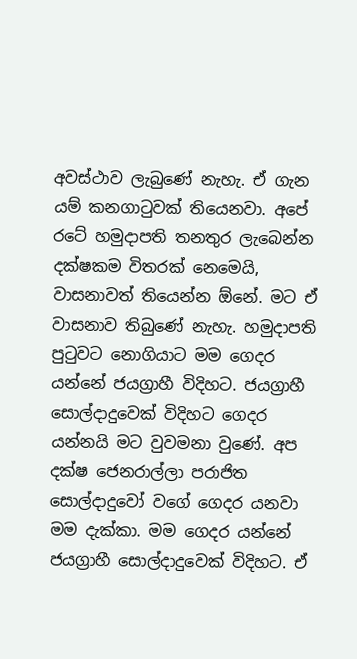අවස්‌ථාව ලැබුණේ නැහැ. ඒ ගැන යම් කනගාටුවක්‌ තියෙනවා. අපේ රටේ හමුදාපති තනතුර ලැබෙන්න දක්‌ෂකම විතරක්‌ නෙමෙයි, වාසනාවත් තියෙන්න ඕනේ. මට ඒ වාසනාව තිබුණේ නැහැ. හමුදාපති පුටුවට නොගියාට මම ගෙදර යන්නේ ජයග්‍රාහී විදිහට. ජයග්‍රාහී සොල්දාදුවෙක්‌ විදිහට ගෙදර යන්නයි මට වුවමනා වුණේ. අප දක්‌ෂ ජෙනරාල්ලා පරාජිත සොල්දාදුවෝ වගේ ගෙදර යනවා මම දැක්‌කා. මම ගෙදර යන්නේ ජයග්‍රාහී සොල්දාදුවෙක්‌ විදිහට. ඒ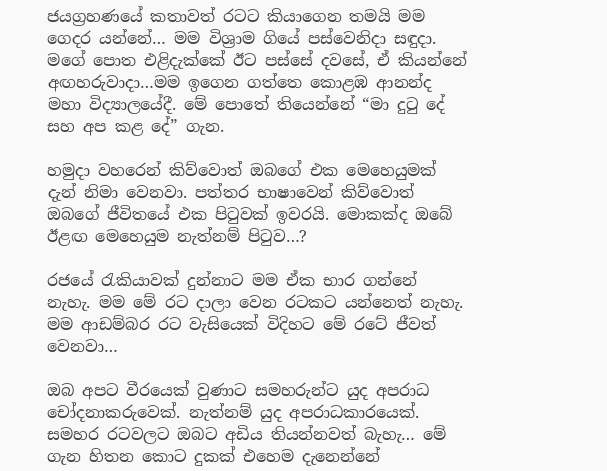ජයග්‍රහණයේ කතාවත් රටට කියාගෙන තමයි මම ගෙදර යන්නේ… මම විශ්‍රාම ගියේ පස්‌වෙනිදා සඳුදා. මගේ පොත එළිදැක්‌කේ ඊට පස්‌සේ දවසේ, ඒ කියන්නේ අඟහරුවාදා…මම ඉගෙන ගත්තෙ කොළඹ ආනන්ද මහා විද්‍යාලයේදී. මේ පොතේ තියෙන්නේ “මා දුටු දේ සහ අප කළ දේ” ගැන.

හමුදා වහරෙන් කිව්වොත් ඔබගේ එක මෙහෙයුමක්‌ දැන් නිමා වෙනවා. පත්තර භාෂාවෙන් කිව්වොත් ඔබගේ ජීවිතයේ එක පිටුවක්‌ ඉවරයි. මොකක්‌ද ඔබේ ඊළඟ මෙහෙයුම නැත්නම් පිටුව…?

රජයේ රැකියාවක්‌ දුන්නාට මම ඒක භාර ගන්නේ නැහැ. මම මේ රට දාලා වෙන රටකට යන්නෙත් නැහැ. මම ආඩම්බර රට වැසියෙක්‌ විදිහට මේ රටේ ජීවත් වෙනවා…

ඔබ අපට වීරයෙක්‌ වුණාට සමහරුන්ට යුද අපරාධ චෝදනාකරුවෙක්‌. නැත්නම් යුද අපරාධකාරයෙක්‌. සමහර රටවලට ඔබට අඩිය තියන්නවත් බැහැ… මේ ගැන හිතන කොට දුකක්‌ එහෙම දැනෙන්නේ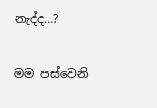නැද්ද…?

මම පස්‌වෙනි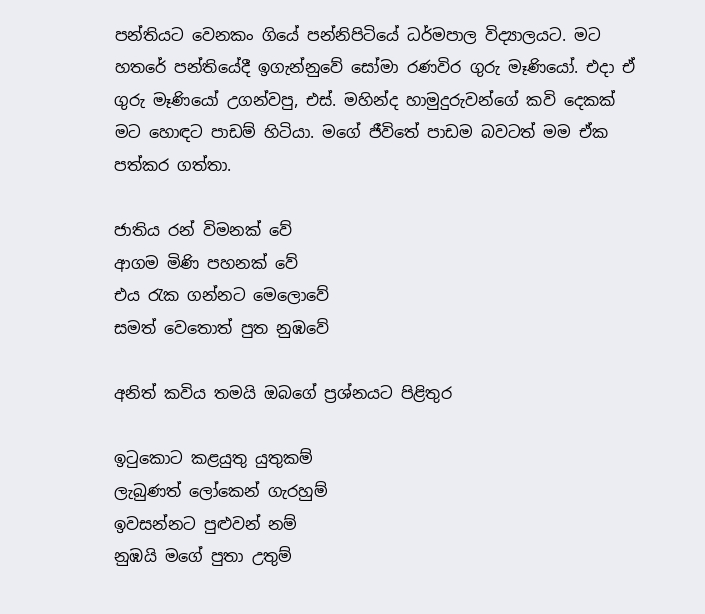පන්තියට වෙනකං ගියේ පන්නිපිටියේ ධර්මපාල විද්‍යාලයට. මට හතරේ පන්තියේදී ඉගැන්නුවේ සෝමා රණවිර ගුරු මෑණියෝ. එදා ඒ ගුරු මෑණියෝ උගන්වපු, එස්‌. මහින්ද හාමුදුරුවන්ගේ කවි දෙකක්‌ මට හොඳට පාඩම් හිටියා. මගේ ජීවිතේ පාඩම බවටත් මම ඒක පත්කර ගත්තා.

ජාතිය රන් විමනක්‌ වේ
ආගම මිණි පහනක්‌ වේ
එය රැක ගන්නට මෙලොවේ
සමත් වෙතොත් පුත නුඹවේ

අනිත් කවිය තමයි ඔබගේ ප්‍රශ්නයට පිළිතුර

ඉටුකොට කළයුතු යුතුකම්
ලැබුණත් ලෝකෙන් ගැරහුම්
ඉවසන්නට පුළුවන් නම්
නුඹයි මගේ පුතා උතුම්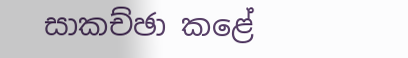සාකච්ඡා කළේ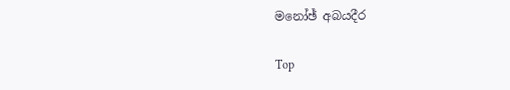මනෝඡ් අබයදීර

Top